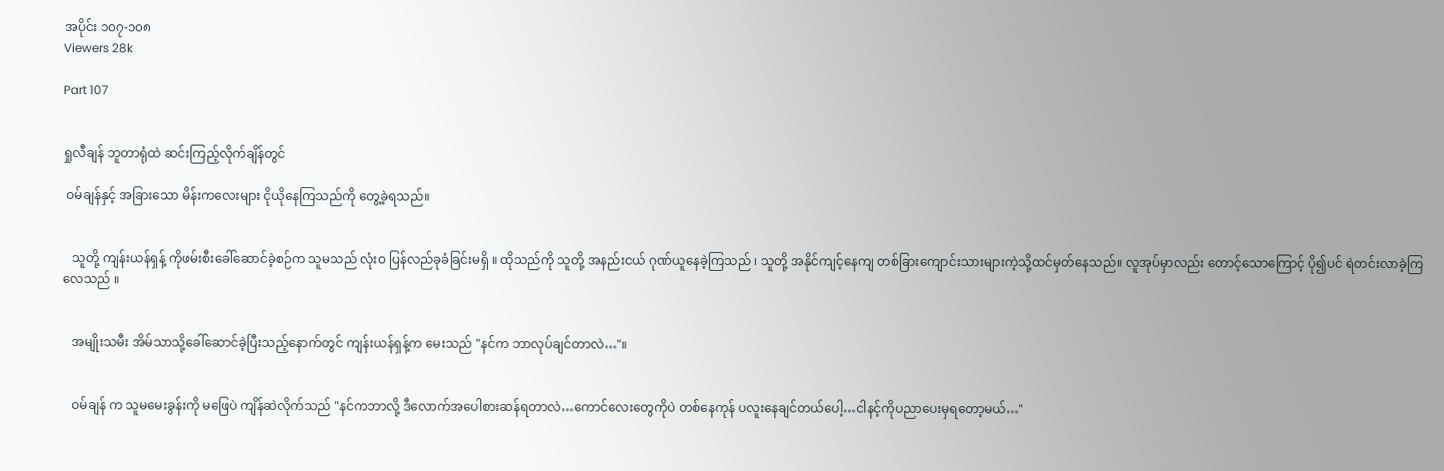အပိုင်း ၁၀၇-၁၀၈
Viewers 28k

Part 107


ရှုလီချန် ဘူတာရုံထဲ ဆင်းကြည့်လိုက်ချိန်တွင်

 ဝမ်ချန်နှင့် အခြားသော မိန်းကလေးများ ငိုယိုနေကြသည်ကို တွေ့ခဲ့ရသည်။


   သူတို့ ကျန်းယန်ရှန့် ကိုဖမ်းစီးခေါ်ဆောင်ခဲ့စဉ်က သူမသည် လုံးဝ ပြန်လည်ခုခံခြင်းမရှိ ။ ထိုသည်ကို သူတို့ အနည်းငယ် ဂုဏ်ယူနေခဲ့ကြသည် ၊ သူတို့ အနိုင်ကျင့်နေကျ တစ်ခြားကျောင်းသားများကဲ့သို့ထင်မှတ်နေသည်။ လူအုပ်မှာလည်း တောင့်သောကြောင့် ပို၍ပင် ရဲတင်းလာခဲ့ကြလေသည် ။


   အမျိုးသမီး အိမ်သာသို့ခေါ်ဆောင်ခဲ့ပြီးသည့်နောက်တွင် ကျန်းယန်ရှန့်က မေးသည် "နင်က ဘာလုပ်ချင်တာလဲ…"။


   ဝမ်ချန် က သူမမေးခွန်းကို မဖြေပဲ ကျိန်ဆဲလိုက်သည် "နင်ကဘာလို့ ဒီလောက်အပေါစားဆန်ရတာလဲ…ကောင်လေးတွေကိုပဲ တစ်နေကုန် ပလူးနေချင်တယ်ပေါ့…ငါနင့်ကိုပညာပေးမှရတော့မယ်…"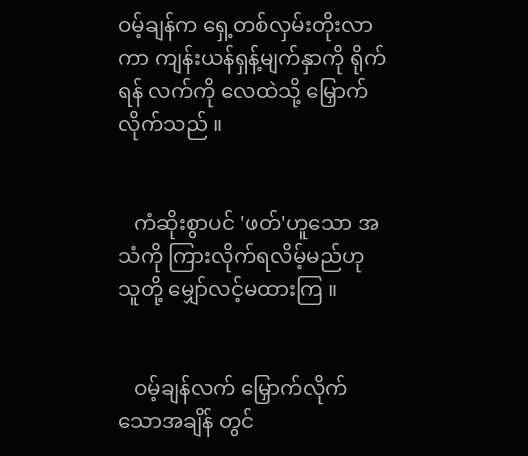ဝမ့်ချန်က ရှေ့တစ်လှမ်းတိုးလာကာ ကျန်းယန်ရှန့်မျက်နှာကို ရိုက်ရန် လက်ကို လေထဲသို့ မြှောက်လိုက်သည် ။


   ကံဆိုးစွာပင် 'ဖတ်'ဟူသော အသံကို ကြားလိုက်ရလိမ့်မည်ဟု သူတို့ မျှော်လင့်မထားကြ ။


   ဝမ့်ချန်လက် မြှောက်လိုက်သောအချိန် တွင်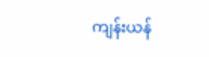ကျန်းယန်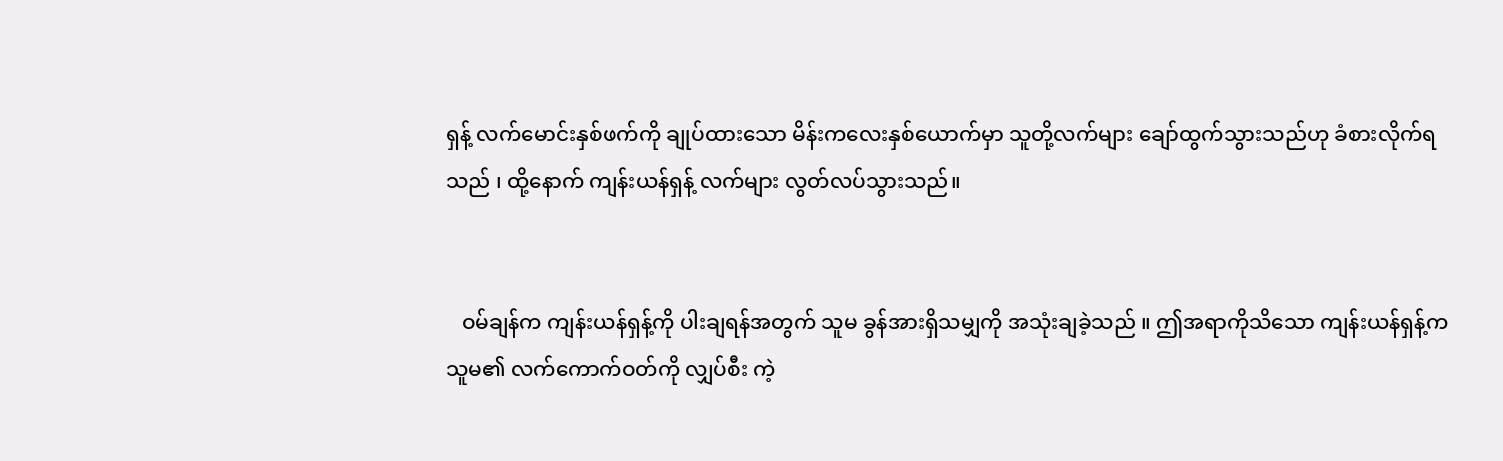ရှန့် လက်မောင်းနှစ်ဖက်ကို ချုပ်ထားသော မိန်းကလေးနှစ်ယောက်မှာ သူတို့လက်များ ချော်ထွက်သွားသည်ဟု ခံစားလိုက်ရသည် ၊ ထို့နောက် ကျန်းယန်ရှန့် လက်များ လွတ်လပ်သွားသည်။


   ဝမ်ချန်က ကျန်းယန်ရှန့်ကို ပါးချရန်အတွက် သူမ ခွန်အားရှိသမျှကို အသုံးချခဲ့သည် ။ ဤအရာကိုသိသော ကျန်းယန်ရှန့်က သူမ၏ လက်ကောက်ဝတ်ကို လျှပ်စီး ကဲ့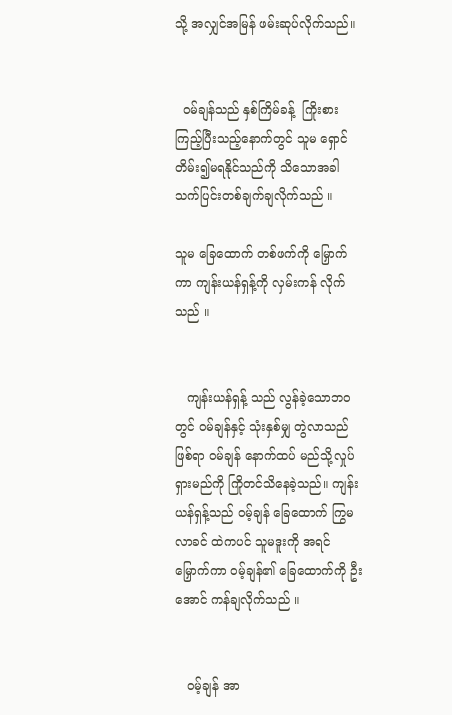သို့ အလျှင်အမြန် ဖမ်းဆုပ်လိုက်သည်။


  ဝမ်ချန်သည် နှစ်ကြိမ်ခန့်  ကြိုးစားကြည့်ပြီးသည့်နောက်တွင် သူမ ရှောင်တိမ်း၍မရနိုင်သည်ကို သိသောအခါ သက်ပြင်းတစ်ချက်ချလိုက်သည် ။

သူမ ခြေထောက် တစ်ဖက်ကို မြှောက်ကာ ကျန်းယန်ရှန့်ကို လှမ်းကန် လိုက်သည် ။


   ကျန်းယန်ရှန့် သည် လွန်ခဲ့သောဘဝတွင် ဝမ်ချန်နှင့် သုံးနှစ်မျှ တွဲလာသည်ဖြစ်ရာ ဝမ်ချန် နောက်ထပ် မည်သို့လှုပ်ရှားမည်ကို ကြိုတင်သိနေခဲ့သည်။ ကျန်းယန်ရှန့်သည် ဝမ့်ချန် ခြေထောက် ကြွမလာခင် ထဲကပင် သူမဒူးကို အရင်မြှောက်ကာ ဝမ့်ချန်၏ ခြေထောက်ကို ဦးအောင် ကန်ချလိုက်သည် ။


   ဝမ့်ချန် အာ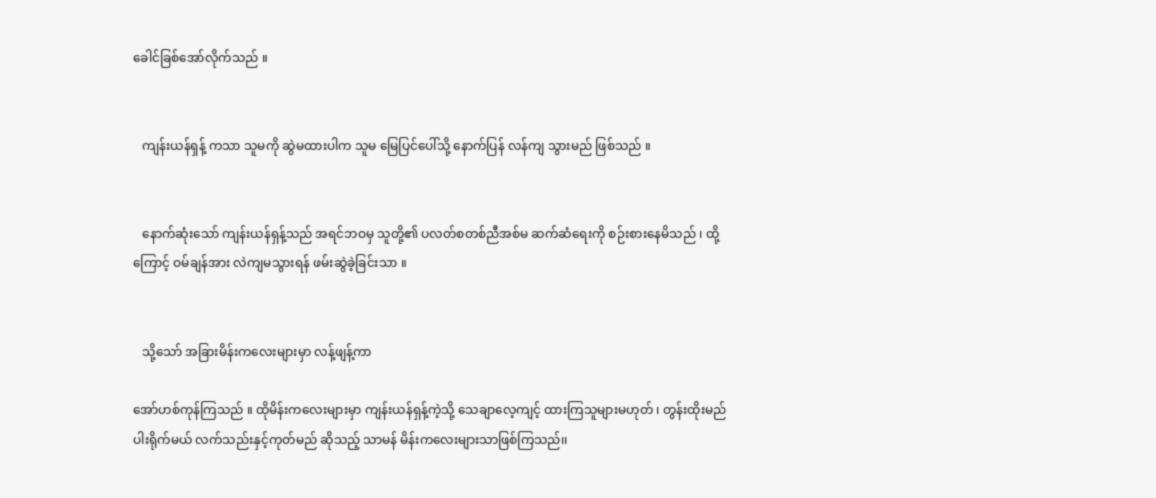ခေါင်ခြစ်အော်လိုက်သည် ။


   ကျန်းယန်ရှန့် ကသာ သူမကို ဆွဲမထားပါက သူမ မြေပြင်ပေါ်သို့ နောက်ပြန် လန်ကျ သွားမည် ဖြစ်သည် ။


   နောက်ဆုံးသော် ကျန်းယန်ရှန့်သည် အရင်ဘဝမှ သူတို့၏ ပလတ်စတစ်ညီအစ်မ ဆက်ဆံရေးကို စဉ်းစားနေမိသည် ၊ ထို့ကြောင့် ဝမ်ချန်အား လဲကျမသွားရန် ဖမ်းဆွဲခဲ့ခြင်းသာ ။


   သို့သော် အခြားမိန်းကလေးများမှာ လန့်ဖျန့်ကာ

အော်ဟစ်ကုန်ကြသည် ။ ထိုမိန်းကလေးများမှာ ကျန်းယန်ရှန့်ကဲ့သို့ သေချာလေ့ကျင့် ထားကြသူများမဟုတ် ၊ တွန်းထိုးမည် ပါးရိုက်မယ် လက်သည်းနှင့်ကုတ်မည် ဆိုသည့် သာမန် မိန်းကလေးများသာဖြစ်ကြသည်၊၊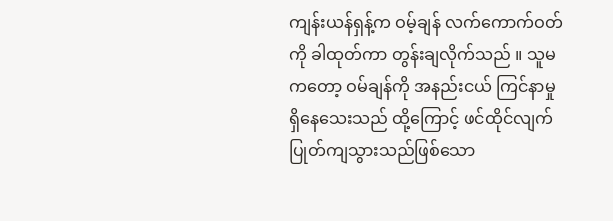ကျန်းယန်ရှန့်က ဝမ့်ချန် လက်ကောက်ဝတ်ကို ခါထုတ်ကာ တွန်းချလိုက်သည် ။ သူမကတော့ ဝမ်ချန်ကို အနည်းငယ် ကြင်နာမှု ရှိနေသေးသည် ထို့ကြောင့် ဖင်ထိုင်လျက် ပြုတ်ကျသွားသည်ဖြစ်သော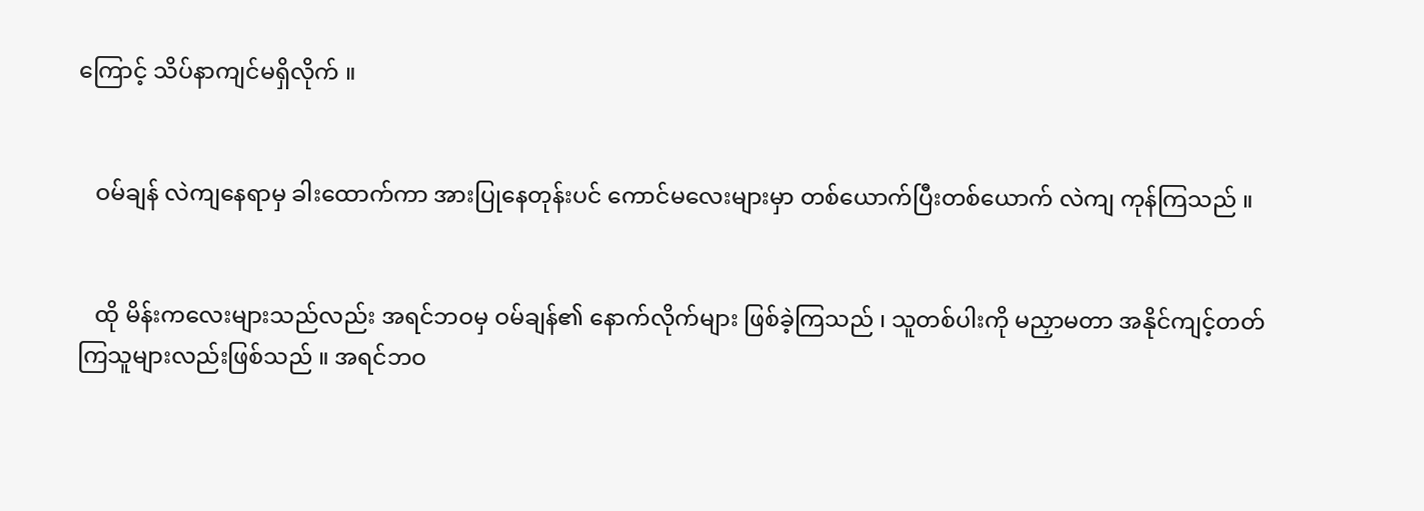ကြောင့် သိပ်နာကျင်မရှိလိုက် ။


   ဝမ်ချန် လဲကျနေရာမှ ခါးထောက်ကာ အားပြုနေတုန်းပင် ကောင်မလေးများမှာ တစ်ယောက်ပြီးတစ်ယောက် လဲကျ ကုန်ကြသည် ။


   ထို မိန်းကလေးများသည်လည်း အရင်ဘဝမှ ဝမ်ချန်၏ နောက်လိုက်များ ဖြစ်ခဲ့ကြသည် ၊ သူတစ်ပါးကို မညှာမတာ အနိုင်ကျင့်တတ်ကြသူများလည်းဖြစ်သည် ။ အရင်ဘဝ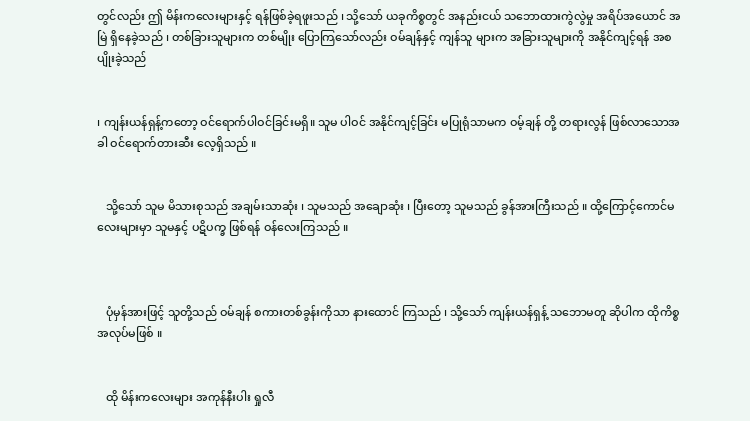တွင်လည်း ဤ မိန်းကလေးများနှင့် ရန်ဖြစ်ခဲ့ရဖူးသည် ၊ သို့သော် ယခုကိစ္စတွင် အနည်းငယ် သဘောထားကွဲလွဲမှု အရိပ်အယောင် အမြဲ ရှိနေခဲ့သည် ၊ တစ်ခြားသူများက တစ်မျိုး ပြောကြသော်လည်း ဝမ်ချန်နှင့် ကျန်သူ များက အခြားသူများကို အနိုင်ကျင့်ရန် အစပျိုးခဲ့သည်


၊ ကျန်းယန်ရှန့်ကတော့ ဝင်ရောက်ပါဝင်ခြင်းမရှိ။ သူမ ပါဝင် အနိုင်ကျင့်ခြင်း မပြုရုံသာမက ဝမ့်ချန် တို့ တရားလွန် ဖြစ်လာသောအခါ ဝင်ရောက်တားဆီး လေ့ရှိသည် ။


   သို့သော် သူမ မိသားစုသည် အချမ်းသာဆုံး ၊ သူမသည် အချောဆုံး ၊ ပြီးတော့ သူမသည် ခွန်အားကြီးသည် ။ ထို့ကြောင့်ကောင်မလေးများမှာ သူမနှင့် ပဋိပက္ခ ဖြစ်ရန် ဝန်လေးကြသည် ။



   ပုံမှန်အားဖြင့် သူတို့သည် ဝမ်ချန် စကားတစ်ခွန်းကိုသာ နားထောင် ကြသည် ၊ သို့သော် ကျန်းယန်ရှန့် သဘောမတူ ဆိုပါက ထိုကိစ္စ အလုပ်မဖြစ် ။


   ထို မိန်းကလေးများ အကုန်နီးပါး ရှုလီ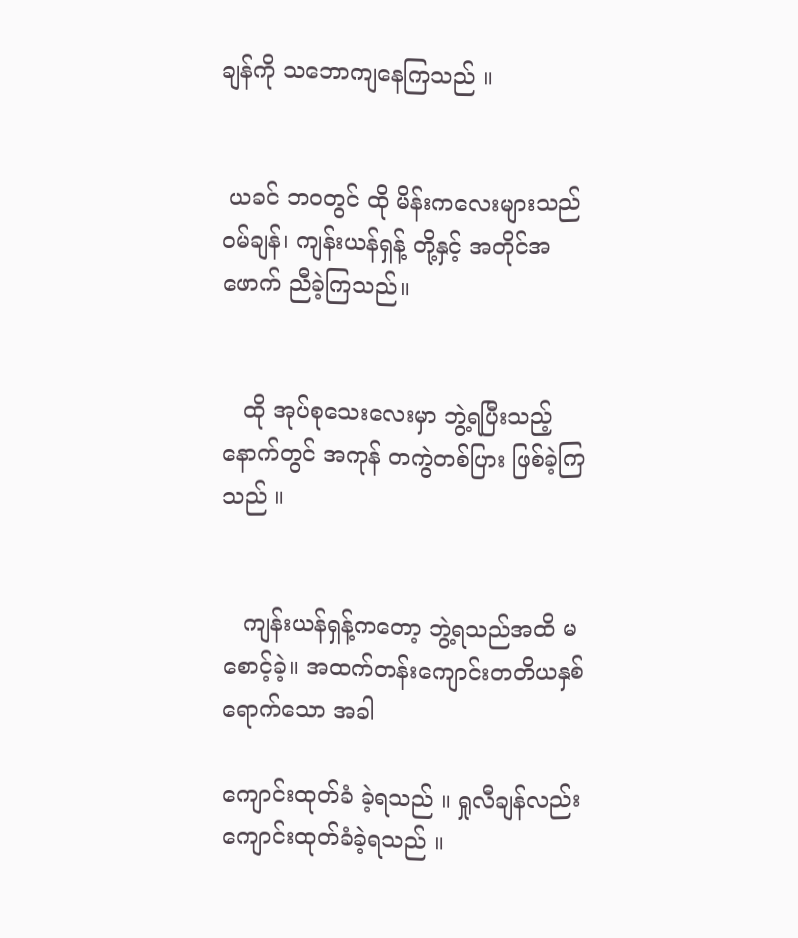ချန်ကို သဘောကျနေကြသည် ။


 ယခင် ဘဝတွင် ထို မိန်းကလေးများသည် ဝမ်ချန်၊ ကျန်းယန်ရှန့် တို့နှင့် အတိုင်အဖောက် ညီခဲ့ကြသည်။


   ထို အုပ်စုသေးလေးမှာ ဘွဲ့ရပြီးသည့်နောက်တွင် အကုန် တကွဲတစ်ပြား ဖြစ်ခဲ့ကြသည် ။


   ကျန်းယန်ရှန့်ကတော့ ဘွဲ့ရသည်အထိ မစောင့်ခဲ့။ အထက်တန်းကျောင်းတတိယနှစ်ရောက်သော အခါ

ကျောင်းထုတ်ခံ ခဲ့ရသည် ။ ရှုလီချန်လည်း ကျောင်းထုတ်ခံခဲ့ရသည် ။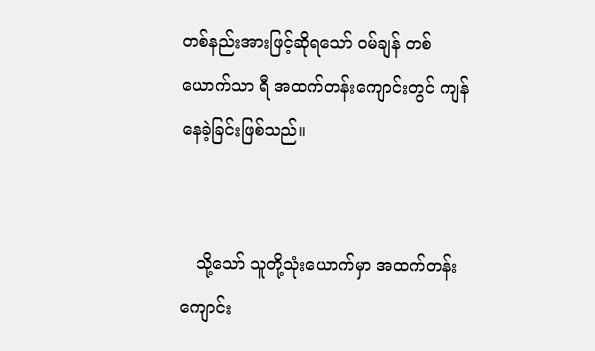တစ်နည်းအားဖြင့်ဆိုရသော် ဝမ်ချန် တစ်ယောက်သာ ရီ အထက်တန်းကျောင်းတွင် ကျန်နေခဲ့ခြင်းဖြစ်သည်။


   သို့သော် သူတို့သုံးယောက်မှာ အထက်တန်းကျောင်း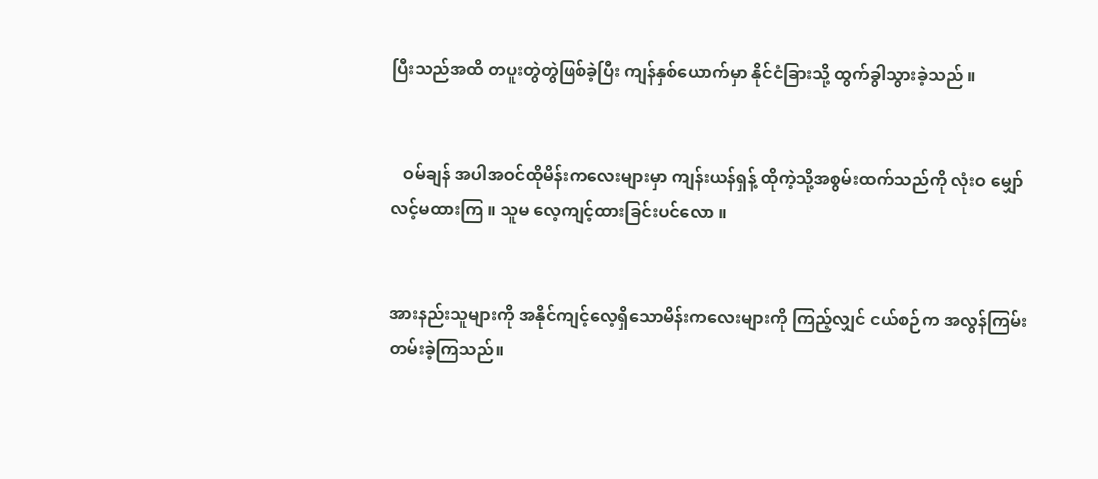ပြီးသည်အထိ တပူးတွဲတွဲဖြစ်ခဲ့ပြီး ကျန်နှစ်ယောက်မှာ နိုင်ငံခြားသို့ ထွက်ခွါသွားခဲ့သည် ။


   ဝမ်ချန် အပါအဝင်ထိုမိန်းကလေးများမှာ ကျန်းယန်ရှန့် ထိုကဲ့သို့အစွမ်းထက်သည်ကို လုံးဝ မျှော်လင့်မထားကြ ။ သူမ လေ့ကျင့်ထားခြင်းပင်လော ။


အားနည်းသူများကို အနိုင်ကျင့်လေ့ရှိသောမိန်းကလေးများကို ကြည့်လျှင် ငယ်စဉ်က အလွန်ကြမ်းတမ်းခဲ့ကြသည်။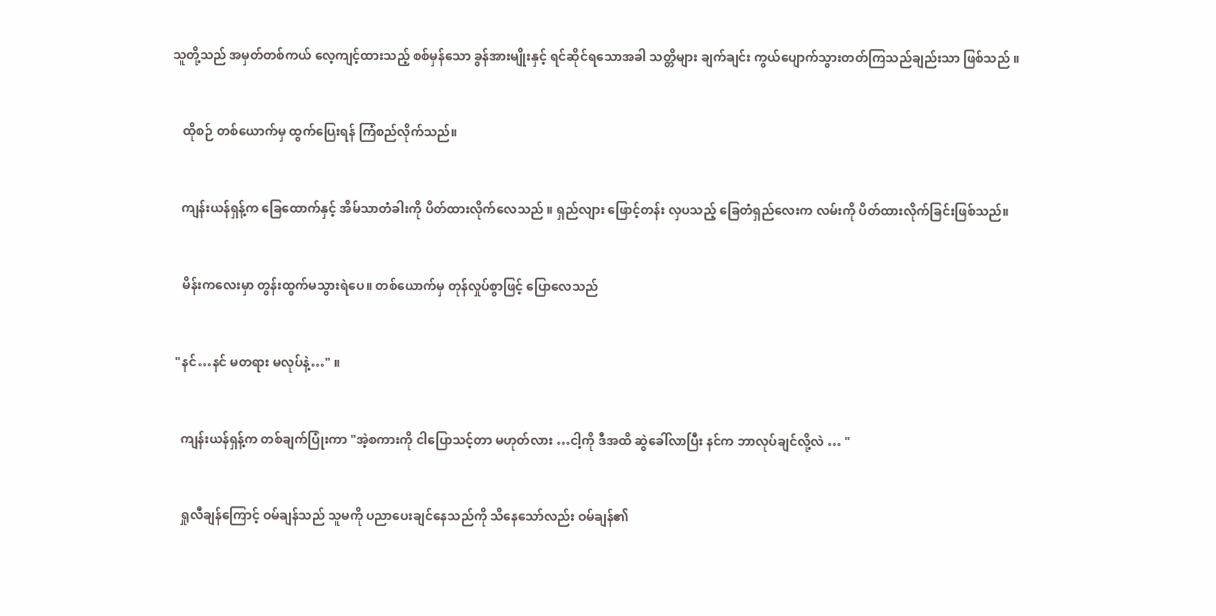သူတို့သည် အမှတ်တစ်ကယ် လေ့ကျင့်ထားသည့် စစ်မှန်သော ခွန်အားမျိုးနှင့် ရင်ဆိုင်ရသောအခါ သတ္တိများ ချက်ချင်း ကွယ်ပျောက်သွားတတ်ကြသည်ချည်းသာ ဖြစ်သည် ။


   ထိုစဉ် တစ်ယောက်မှ ထွက်ပြေးရန် ကြံစည်လိုက်သည်။


   ကျန်းယန်ရှန့်က ခြေထောက်နှင့် အိမ်သာတံခါးကို ပိတ်ထားလိုက်လေသည် ။ ရှည်လျား ဖြောင့်တန်း လှပသည့် ခြေတံရှည်လေးက လမ်းကို ပိတ်ထားလိုက်ခြင်းဖြစ်သည်။


   မိန်းကလေးမှာ တွန်းထွက်မသွားရဲပေ။ တစ်ယောက်မှ တုန်လှုပ်စွာဖြင့် ပြောလေသည်


 "နင်…နင် မတရား မလုပ်နဲ့…" ။


   ကျန်းယန်ရှန့်က တစ်ချက်ပြုံးကာ "အဲ့စကားကို ငါပြောသင့်တာ မဟုတ်လား …ငါ့ကို ဒီအထိ ဆွဲခေါ်လာပြီး နင်က ဘာလုပ်ချင်လို့လဲ … "


   ရှုလီချန်ကြောင့် ဝမ်ချန်သည် သူမကို ပညာပေးချင်နေသည်ကို သိနေသော်လည်း ဝမ်ချန်၏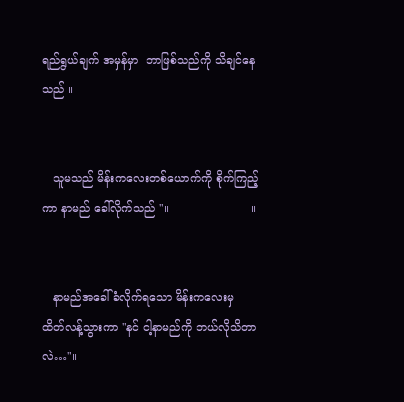ရည်ရွယ်ချက် အမှန်မှာ  ဘာဖြစ်သည်ကို သိချင်နေသည် ။


   သူမသည် မိန်းကလေးတစ်ယောက်ကို စိုက်ကြည့်ကာ နာမည် ခေါ်လိုက်သည် "။                       ။


   နာမည်အခေါ်ခံလိုက်ရသော မိန်းကလေးမှ ထိတ်လန့်သွားကာ "နင် ငါ့နာမည်ကို ဘယ်လိုသိတာလဲ…"။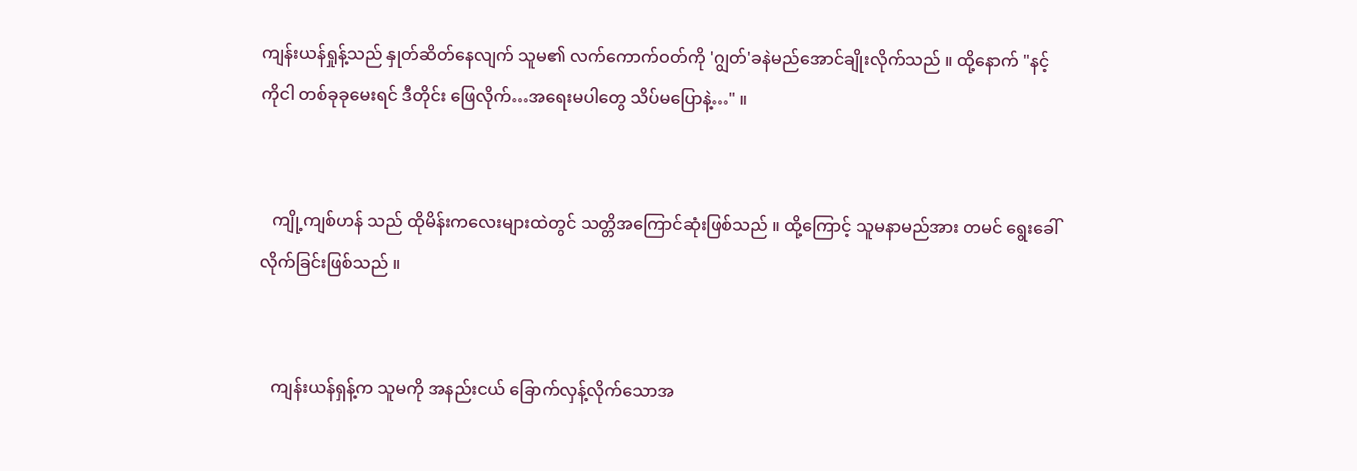ကျန်းယန်ရှုန့်သည် နှုတ်ဆိတ်နေလျက် သူမ၏ လက်ကောက်ဝတ်ကို 'ဂျွတ်'ခနဲမည်အောင်ချိုးလိုက်သည် ။ ထို့နောက် "နင့်ကိုငါ တစ်ခုခုမေးရင် ဒီတိုင်း ဖြေလိုက်…အရေးမပါတွေ သိပ်မပြောနဲ့…" ။


   ကျို့ကျစ်ဟန် သည် ထိုမိန်းကလေးများထဲတွင် သတ္တိအကြောင်ဆုံးဖြစ်သည် ။ ထို့ကြောင့် သူမနာမည်အား တမင် ရွေးခေါ်လိုက်ခြင်းဖြစ်သည် ။


   ကျန်းယန်ရှန့်က သူမကို အနည်းငယ် ခြောက်လှန့်လိုက်သောအ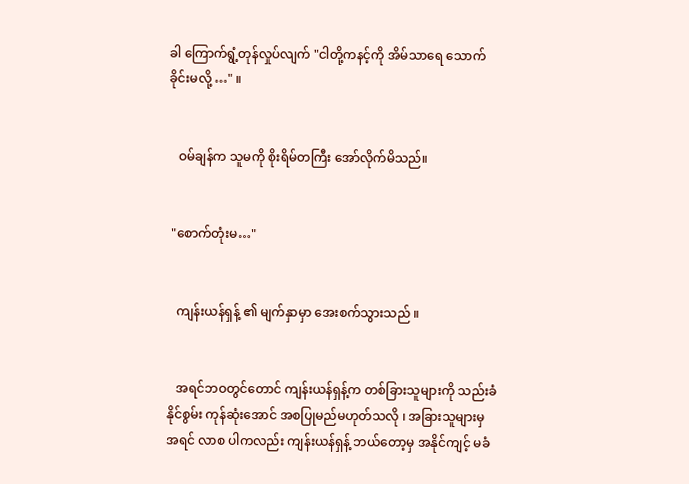ခါ ကြောက်ရွံ့တုန်လှုပ်လျက် "ငါတို့ကနင့်ကို အိမ်သာရေ သောက်ခိုင်းမလို့ …" ။


   ဝမ်ချန်က သူမကို စိုးရိမ်တကြီး အော်လိုက်မိသည်။


 "စောက်တုံးမ…"


   ကျန်းယန်ရှန့် ၏ မျက်နှာမှာ အေးစက်သွားသည် ။


   အရင်ဘဝတွင်တောင် ကျန်းယန်ရှန့်က တစ်ခြားသူများကို သည်းခံနိုင်စွမ်း ကုန်ဆုံးအောင် အစပြုမည်မဟုတ်သလို ၊ အခြားသူများမှ အရင် လာစ ပါကလည်း ကျန်းယန်ရှန့် ဘယ်တော့မှ အနိုင်ကျင့် မခံ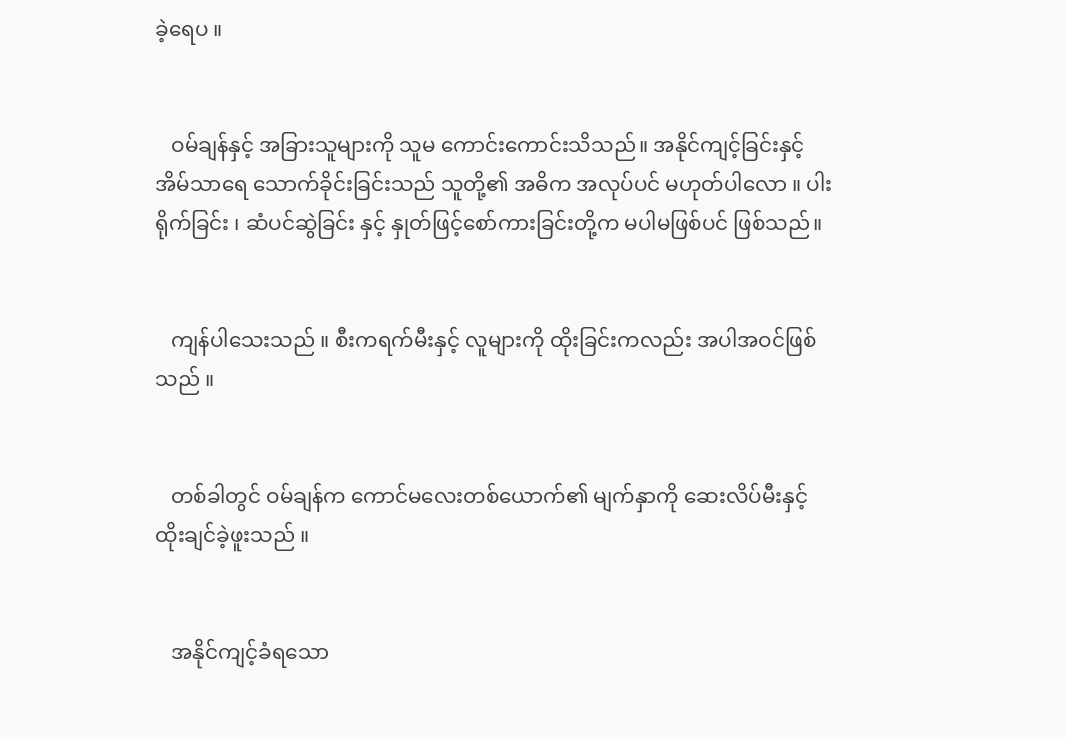ခဲ့ရေပ ။


   ဝမ်ချန်နှင့် အခြားသူများကို သူမ ကောင်းကောင်းသိသည်။ အနိုင်ကျင့်ခြင်းနှင့် အိမ်သာရေ သောက်ခိုင်းခြင်းသည် သူတို့၏ အဓိက အလုပ်ပင် မဟုတ်ပါလော ။ ပါးရိုက်ခြင်း ၊ ဆံပင်ဆွဲခြင်း နှင့် နှုတ်ဖြင့်စော်ကားခြင်းတို့က မပါမဖြစ်ပင် ဖြစ်သည်။


   ကျန်ပါသေးသည် ။ စီးကရက်မီးနှင့် လူများကို ထိုးခြင်းကလည်း အပါအဝင်ဖြစ်သည် ။


   တစ်ခါတွင် ဝမ်ချန်က ကောင်မလေးတစ်ယောက်၏ မျက်နှာကို ဆေးလိပ်မီးနှင့် ထိုးချင်ခဲ့ဖူးသည် ။


   အနိုင်ကျင့်ခံရသော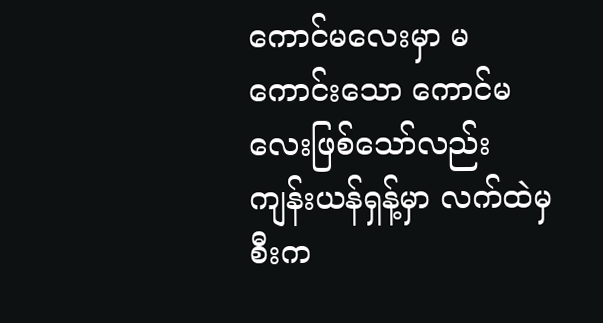ကောင်မလေးမှာ မကောင်းသော ကောင်မလေးဖြစ်သော်လည်း ကျန်းယန်ရှန့်မှာ လက်ထဲမှ စီးက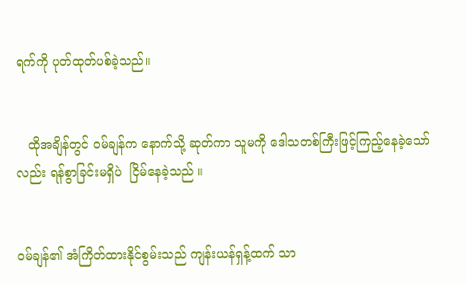ရက်ကို ပုတ်ထုတ်ပစ်ခဲ့သည်။


   ထိုအချိန်တွင် ဝမ်ချန်က နောက်သို့ ဆုတ်ကာ သူမကို ဒေါသတစ်ကြီးဖြင့်ကြည့်နေခဲ့သော်လည်း ရန်စွာခြင်းမရှိပဲ  ငြိမ်နေခဲ့သည် ။


ဝမ်ချန်၏ အံကြိတ်ထားနိုင်စွမ်းသည် ကျန်းယန်ရှန့်ထက် သာ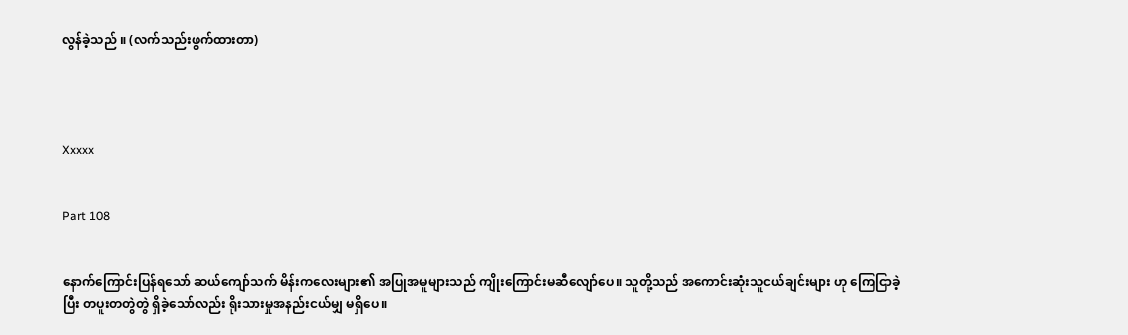လွန်ခဲ့သည် ။ (လက်သည်းဖွက်ထားတာ)




Xxxxx


Part 108


နောက်ကြောင်းပြန်ရသော် ဆယ်ကျော်သက် မိန်းကလေးများ၏ အပြုအမူများသည် ကျိုးကြောင်းမဆီလျော်ပေ။ သူတို့သည် အကောင်းဆုံးသူငယ်ချင်းများ ဟု ကြေငြာခဲ့ပြီး တပူးတတွဲတွဲ ရှိခဲ့သော်လည်း ရိုးသားမှုအနည်းငယ်မျှ မရှိပေ။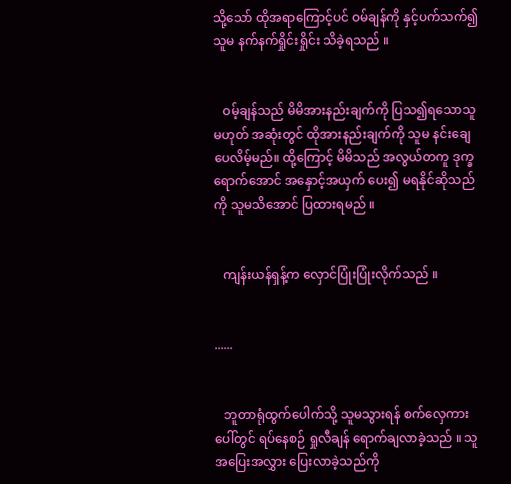သို့သော် ထိုအရာကြောင့်ပင် ဝမ်ချန်ကို နှင့်ပက်သက်၍ သူမ နက်နက်ရှိုင်းရှိုင်း သိခဲ့ရသည် ။


   ဝမ့်ချန်သည် မိမိအားနည်းချက်ကို ပြသ၍ရသောသူမဟုတ် အဆုံးတွင် ထိုအားနည်းချက်ကို သူမ နင်းချေပေလိမ့်မည်။ ထို့ကြောင့် မိမိသည် အလွယ်တကူ ဒုက္ခရောက်အောင် အနှောင့်အယှက် ပေး၍ မရနိုင်ဆိုသည်ကို သူမသိအောင် ပြထားရမည် ။


   ကျန်းယန်ရှန့်က လှောင်ပြုံးပြုံးလိုက်သည် ။


......


   ဘူတာရုံထွက်ပေါက်သို့ သူမသွားရန် စက်လှေကားပေါ်တွင် ရပ်နေစဉ် ရှုလီချန် ရောက်ချလာခဲ့သည် ။ သူ အပြေးအလွှား ပြေးလာခဲ့သည်ကို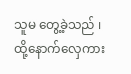သူမ တွေ့ခဲ့သည် ၊ ထို့နောက်လှေကား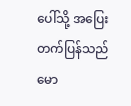ပေါ်သို့ အပြေးတက်ပြန်သည် မော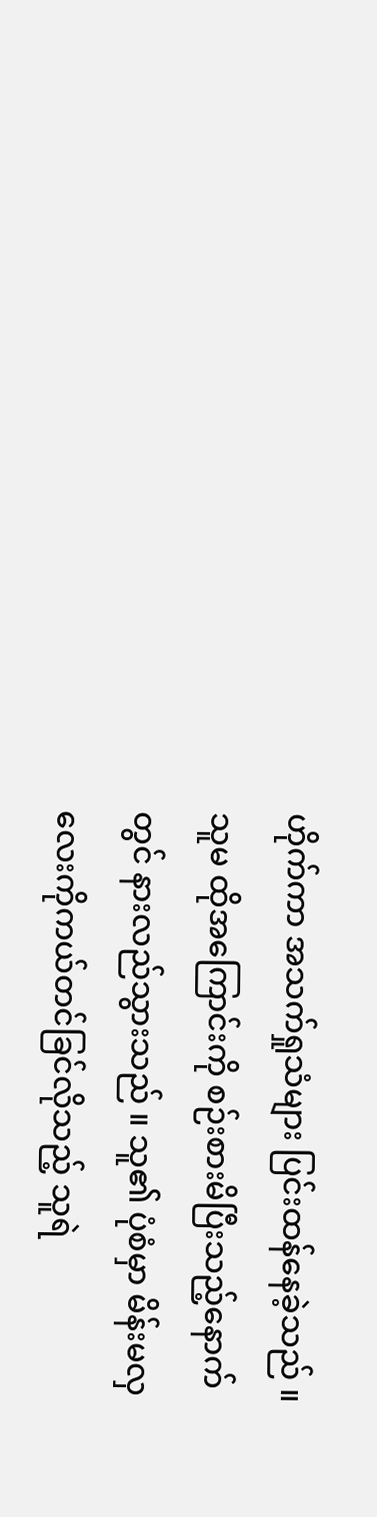ဟိုက်ကာ အသက်ရှုသံများ ပြင်းထန်နေခဲ့သည် ။ သူမ ထိုအကြောင်းကို စဉ်းစားမိပြီးသည့်နောက်တွင် နားလည်သွားသည် ။ သူ၏ ပုံစံမှာ မိန်းမလှလေးကိုကယ်တင်ခြင်လိုသည့် သူရဲ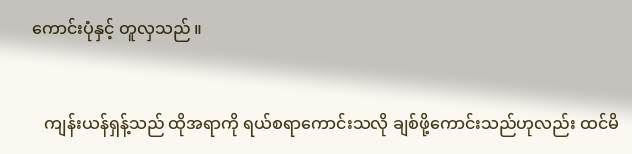ကောင်းပုံနှင့် တူလှသည် ။


   ကျန်းယန်ရှန့်သည် ထိုအရာကို ရယ်စရာကောင်းသလို ချစ်ဖို့ကောင်းသည်ဟုလည်း ထင်မိ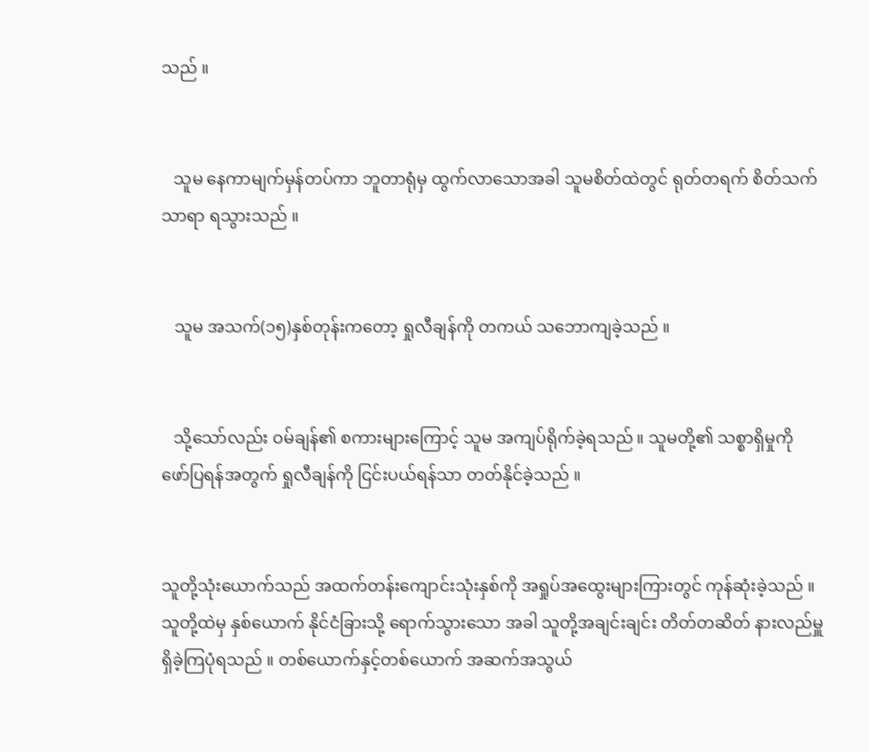သည် ။


   သူမ နေကာမျက်မှန်တပ်ကာ ဘူတာရုံမှ ထွက်လာသောအခါ သူမစိတ်ထဲတွင် ရုတ်တရက် စိတ်သက်သာရာ ရသွားသည် ။


   သူမ အသက်(၁၅)နှစ်တုန်းကတော့ ရှုလီချန်ကို တကယ် သဘောကျခဲ့သည် ။


   သို့သော်လည်း ဝမ်ချန်၏ စကားများကြောင့် သူမ အကျပ်ရိုက်ခဲ့ရသည် ။ သူမတို့၏ သစ္စာရှိမှုကို ဖော်ပြရန်အတွက် ရှုလီချန်ကို ငြင်းပယ်ရန်သာ တတ်နိုင်ခဲ့သည် ။


သူတို့သုံးယောက်သည် အထက်တန်းကျောင်းသုံးနှစ်ကို အရှုပ်အထွေးများကြားတွင် ကုန်ဆုံးခဲ့သည် ။ သူတို့ထဲမှ နှစ်ယောက် နိုင်ငံခြားသို့ ရောက်သွားသော အခါ သူတို့အချင်းချင်း တိတ်တဆိတ် နားလည်မှူ ရှိခဲ့ကြပုံရသည် ။ တစ်ယောက်နှင့်တစ်ယောက် အဆက်အသွယ်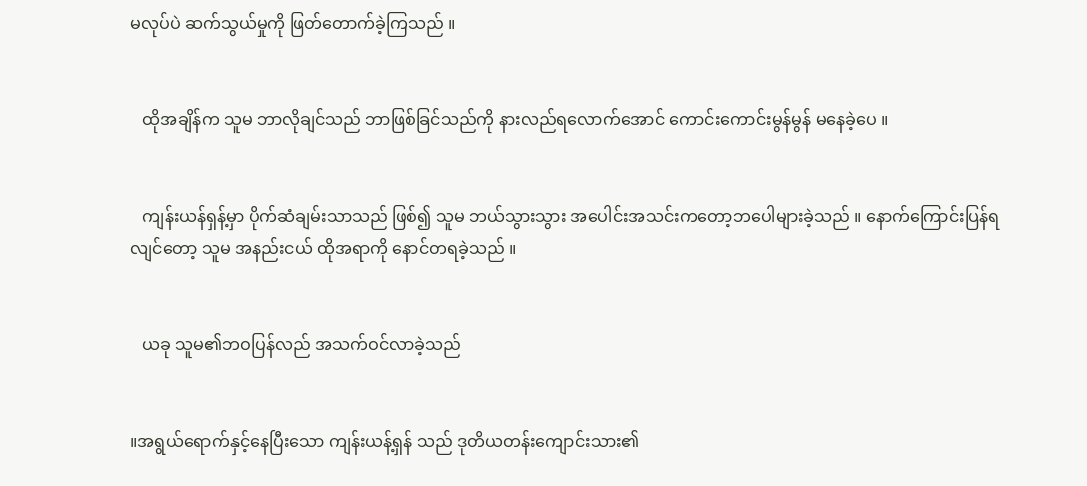မလုပ်ပဲ ဆက်သွယ်မှုကို ဖြတ်တောက်ခဲ့ကြသည် ။


   ထိုအချိန်က သူမ ဘာလိုချင်သည် ဘာဖြစ်ခြင်သည်ကို နားလည်ရလောက်အောင် ကောင်းကောင်းမွန်မွန် မနေခဲ့ပေ ။


   ကျန်းယန်ရှန့်မှာ ပိုက်ဆံချမ်းသာသည် ဖြစ်၍ သူမ ဘယ်သွားသွား အပေါင်းအသင်းကတော့ဘပေါများခဲ့သည် ။ နောက်ကြောင်းပြန်ရလျင်တော့ သူမ အနည်းငယ် ထိုအရာကို နောင်တရခဲ့သည် ။


   ယခု သူမ၏ဘဝပြန်လည် အသက်ဝင်လာခဲ့သည်


။အရွယ်ရောက်နှင့်နေပြီးသော ကျန်းယန့်ရှန် သည် ဒုတိယတန်းကျောင်းသား၏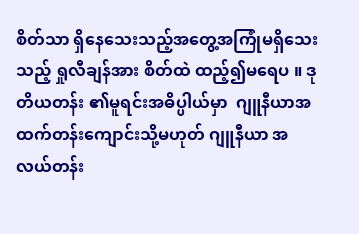စိတ်သာ ရှိနေသေးသည့်အတွေ့အကြုံမရှိသေးသည့် ရှုလီချန်အား စိတ်ထဲ ထည့်၍မရေပ ။ ဒုတိယတန်း ၏မူရင်းအဓိပ္ပါယ်မှာ  ဂျူနီယာအထက်တန်းကျောင်းသို့မဟုတ် ဂျူနီယာ အလယ်တန်း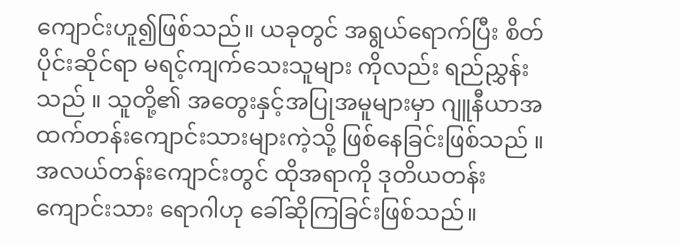ကျောင်းဟူ၍ဖြစ်သည်။ ယခုတွင် အရွယ်ရောက်ပြီး စိတ်ပိုင်းဆိုင်ရာ မရင့်ကျက်သေးသူများ ကိုလည်း ရည်ညွှန်းသည် ။ သူတို့၏ အတွေးနှင့်အပြုအမူများမှာ ဂျူနီယာအထက်တန်းကျောင်းသားများကဲ့သို့ ဖြစ်နေခြင်းဖြစ်သည် ။ အလယ်တန်းကျောင်းတွင် ထိုအရာကို ဒုတိယတန်းကျောင်းသား ရောဂါဟု ခေါ်ဆိုကြခြင်းဖြစ်သည်။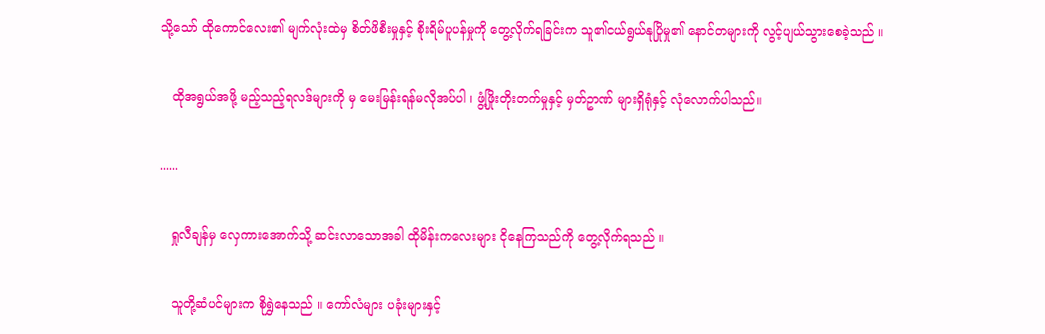သို့သော် ထိုကောင်လေး၏ မျက်လုံးထဲမှ စိတ်ဖိစီးမှုနှင့် စိုးရိမ်ပူပန်မှုကို တွေ့လိုက်ရခြင်းက သူ၏ငယ်ရွယ်နုပြိုမှု၏ နောင်တများကို လွင့်ပျယ်သွားစေခဲ့သည် ။


   ထိုအရွယ်အဖို့ မည့်သည့်ရလဒ်များကို မှ မေးမြန်းရန်မလိုအပ်ပါ ၊ ဖွံ့ဖြိုးတိုးတက်မှုနှင့် မှတ်ဥာဏ် များရှိရုံနှင့် လုံလောက်ပါသည်။


......


   ရှုလီချန်မှ လှေကားအောက်သို့ ဆင်းလာသောအခါ ထိုမိန်းကလေးများ ငိုနေကြသည်ကို တွေ့လိုက်ရသည် ။


   သူတို့ဆံပင်များက စိုရွှဲနေသည် ။ ကော်လံများ ပခုံးများနှင့်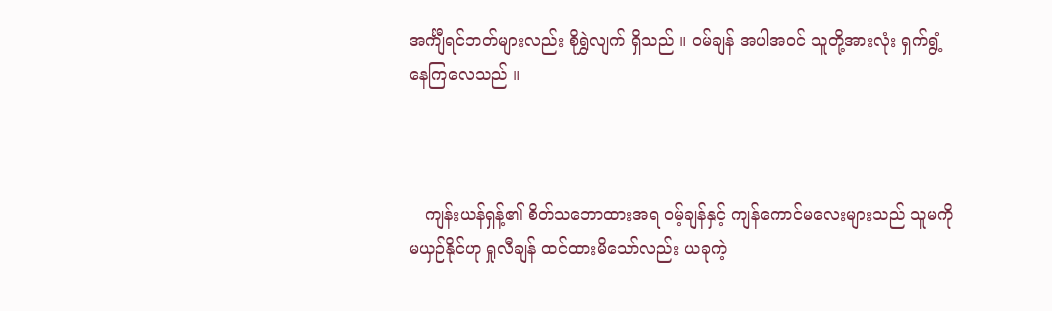အင်္ကျီရင်ဘတ်များလည်း စိုရွှဲလျက် ရှိသည် ။ ဝမ်ချန် အပါအဝင် သူတို့အားလုံး ရှက်ရွံ့နေကြလေသည် ။



   ကျန်းယန်ရှန့်၏ စိတ်သဘောထားအရ ဝမ့်ချန်နှင့် ကျန်ကောင်မလေးများသည် သူမကို မယှဉ်နိုင်ဟု ရှုလီချန် ထင်ထားမိသော်လည်း ယခုကဲ့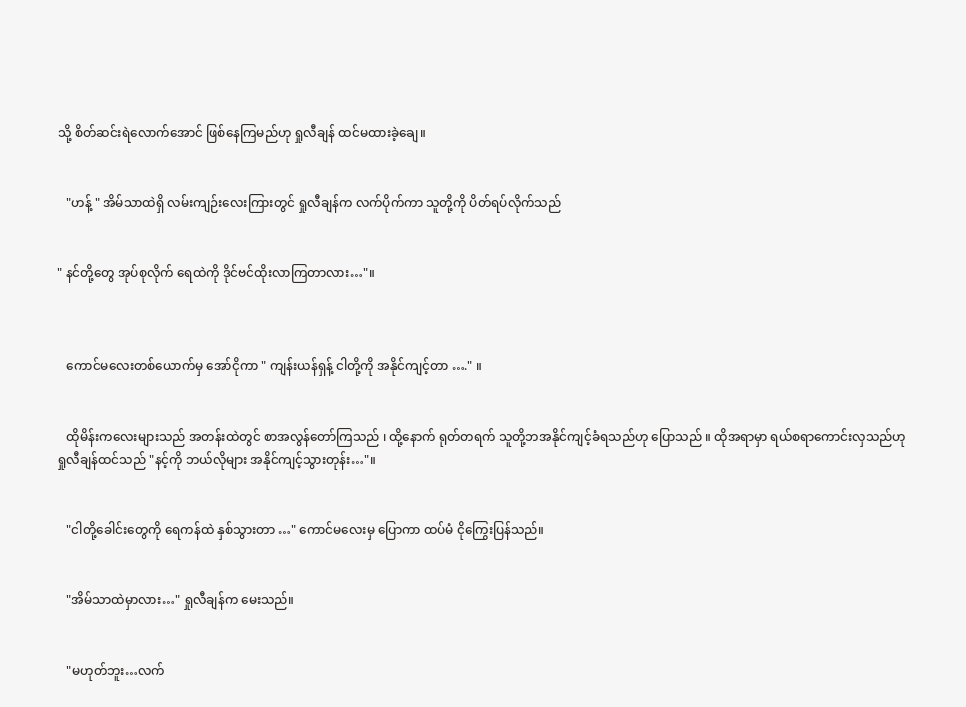သို့ စိတ်ဆင်းရဲလောက်အောင် ဖြစ်နေကြမည်ဟု ရှုလီချန် ထင်မထားခဲ့ချေ။


   "ဟန့် " အိမ်သာထဲရှိ လမ်းကျဉ်းလေးကြားတွင် ရှုလီချန်က လက်ပိုက်ကာ သူတို့ကို ပိတ်ရပ်လိုက်သည်


" နင်တို့တွေ အုပ်စုလိုက် ရေထဲကို ဒိုင်ဗင်ထိုးလာကြတာလား…"။



   ကောင်မလေးတစ်ယောက်မှ အော်ငိုကာ " ကျန်းယန်ရှန့် ငါတို့ကို အနိုင်ကျင့်တာ …." ။


   ထိုမိန်းကလေးများသည် အတန်းထဲတွင် စာအလွန်တော်ကြသည် ၊ ထို့နောက် ရုတ်တရက် သူတို့ဘအနိုင်ကျင့်ခံရသည်ဟု ပြောသည် ။ ထိုအရာမှာ ရယ်စရာကောင်းလှသည်ဟု ရှုလီချန်ထင်သည် "နင့်ကို ဘယ်လိုများ အနိုင်ကျင့်သွားတုန်း…"။


   "ငါတို့ခေါင်းတွေကို ရေကန်ထဲ နှစ်သွားတာ …" ကောင်မလေးမှ ပြောကာ ထပ်မံ ငိုကြွေးပြန်သည်။


   "အိမ်သာထဲမှာလား…" ရှုလီချန်က မေးသည်။


   "မဟုတ်ဘူး…လက်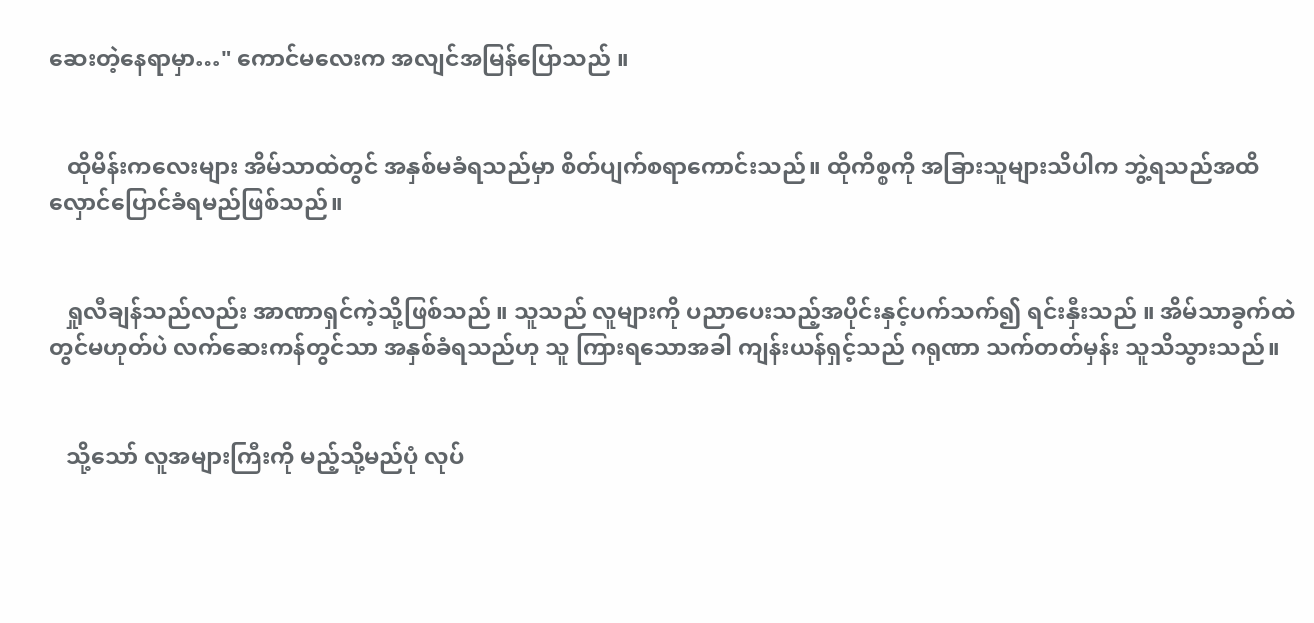ဆေးတဲ့နေရာမှာ…" ကောင်မလေးက အလျင်အမြန်ပြောသည် ။


   ထိုမိန်းကလေးများ အိမ်သာထဲတွင် အနှစ်မခံရသည်မှာ စိတ်ပျက်စရာကောင်းသည်။ ထိုကိစ္စကို အခြားသူများသိပါက ဘွဲ့ရသည်အထိ လှောင်ပြောင်ခံရမည်ဖြစ်သည်။


   ရှုလီချန်သည်လည်း အာဏာရှင်ကဲ့သို့ဖြစ်သည် ။ သူသည် လူများကို ပညာပေးသည့်အပိုင်းနှင့်ပက်သက်၍ ရင်းနှီးသည် ။ အိမ်သာခွက်ထဲတွင်မဟုတ်ပဲ လက်ဆေးကန်တွင်သာ အနှစ်ခံရသည်ဟု သူ ကြားရသောအခါ ကျန်းယန်ရှင့်သည် ဂရုဏာ သက်တတ်မှန်း သူသိသွားသည်။


   သို့သော် လူအများကြီးကို မည့်သို့မည်ပုံ လုပ်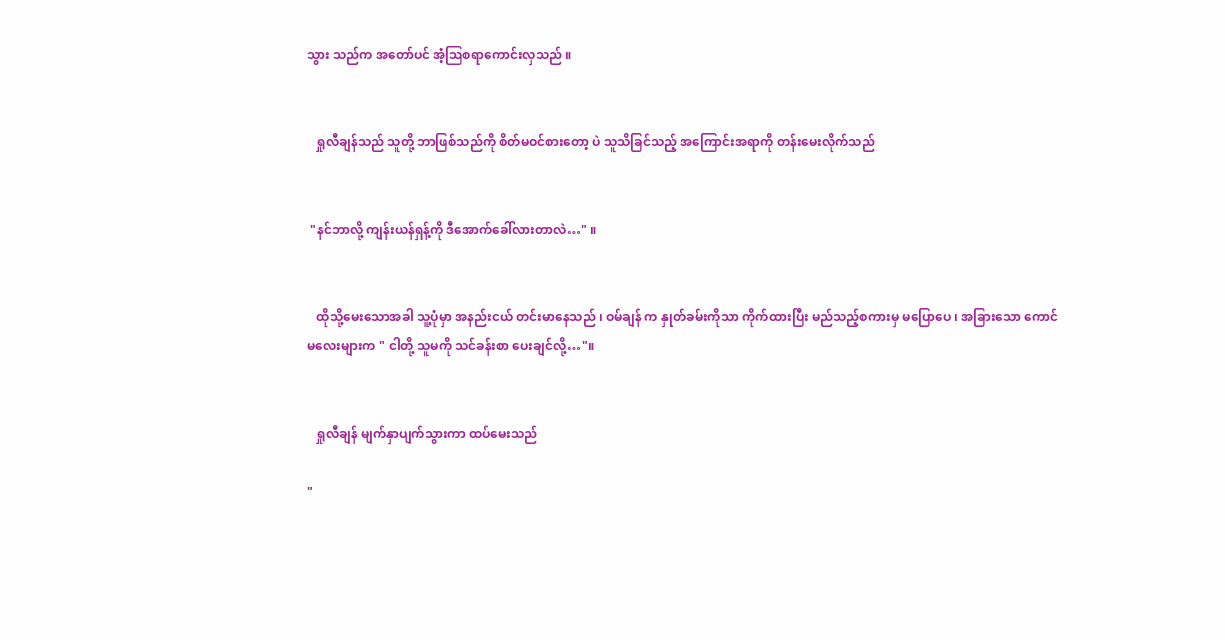သွား သည်က အတော်ပင် အံ့ဩစရာကောင်းလှသည် ။


   ရှုလီချန်သည် သူတို့ ဘာဖြစ်သည်ကို စိတ်မဝင်စားတော့ ပဲ သူသိခြင်သည့် အကြောင်းအရာကို တန်းမေးလိုက်သည်


 "နင်ဘာလို့ ကျန်းယန်ရှန့်ကို ဒီအောက်ခေါ်လားတာလဲ…" ။


   ထိုသို့မေးသောအခါ သူ့ပုံမှာ အနည်းငယ် တင်းမာနေသည် ၊ ဝမ်ချန် က နှုတ်ခမ်းကိုသာ ကိုက်ထားပြီး မည်သည့်စကားမှ မပြောပေ ၊ အခြားသော ကောင်မလေးများက " ငါတို့ သူမကို သင်ခန်းစာ ပေးချင်လို့…"။


   ရှုလီချန် မျက်နှာပျက်သွားကာ ထပ်မေးသည်

"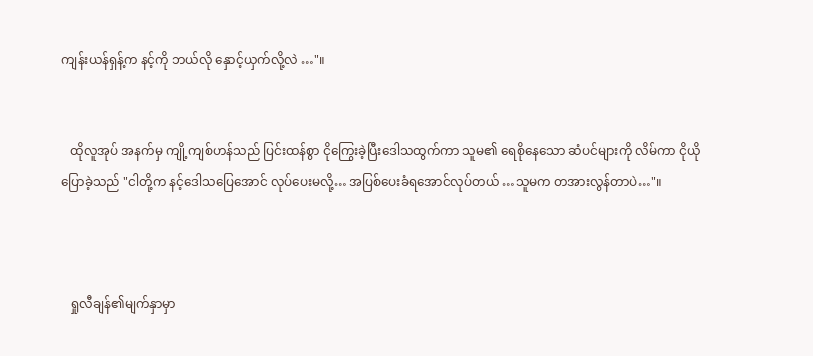ကျန်းယန်ရှန့်က နင့်ကို ဘယ်လို နှောင့်ယှက်လို့လဲ …"။


   ထိုလူအုပ် အနက်မှ ကျို့ကျစ်ဟန်သည် ပြင်းထန်စွာ ငိုကြွေးခဲ့ပြီးဒေါသထွက်ကာ သူမ၏ ရေစိုနေသော ဆံပင်များကို လိမ်ကာ ငိုယိုပြောခဲ့သည် "ငါတို့က နင့်ဒေါသပြေအောင် လုပ်ပေးမလို့… အပြစ်ပေးခံရအောင်လုပ်တယ် …သူမက တအားလွန်တာပဲ…"။



   ရှုလီချန်၏မျက်နှာမှာ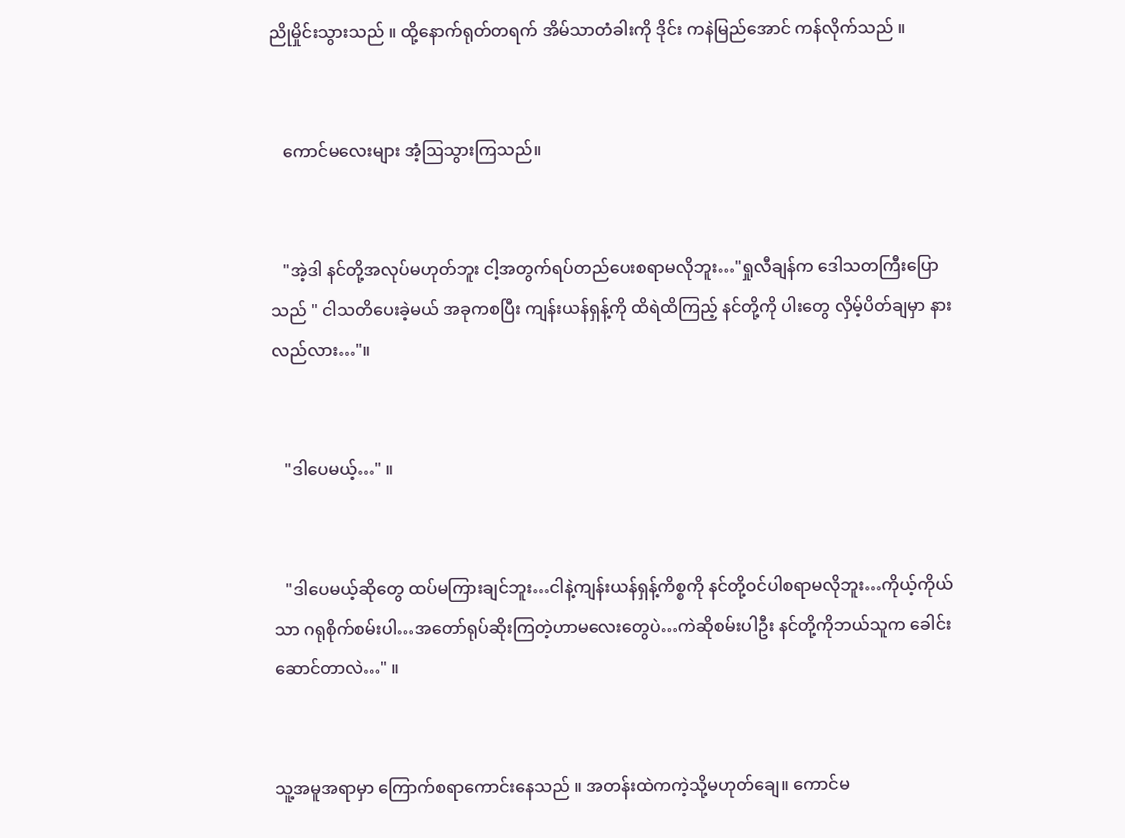ညိုမှိုင်းသွားသည် ။ ထို့နောက်ရုတ်တရက် အိမ်သာတံခါးကို ဒိုင်း ကနဲမြည်အောင် ကန်လိုက်သည် ။


   ကောင်မလေးများ အံ့ဩသွားကြသည်။


   "အဲ့ဒါ နင်တို့အလုပ်မဟုတ်ဘူး ငါ့အတွက်ရပ်တည်ပေးစရာမလိုဘူး…"ရှုလီချန်က ဒေါသတကြီးပြောသည် " ငါသတိပေးခဲ့မယ် အခုကစပြီး ကျန်းယန်ရှန့်ကို ထိရဲထိကြည့် နင်တို့ကို ပါးတွေ လှိမ့်ပိတ်ချမှာ နားလည်လား…"။


   "ဒါပေမယ့်…" ။


   "ဒါပေမယ့်ဆိုတွေ ထပ်မကြားချင်ဘူး…ငါနဲ့ကျန်းယန်ရှန့်ကိစ္စကို နင်တို့ဝင်ပါစရာမလိုဘူး…ကိုယ့်ကိုယ်သာ ဂရုစိုက်စမ်းပါ…အတော်ရုပ်ဆိုးကြတဲ့ဟာမလေးတွေပဲ…ကဲဆိုစမ်းပါဦး နင်တို့ကိုဘယ်သူက ခေါင်းဆောင်တာလဲ…" ။


သူ့အမူအရာမှာ ကြောက်စရာကောင်းနေသည် ။ အတန်းထဲကကဲ့သို့မဟုတ်ချေ။ ကောင်မ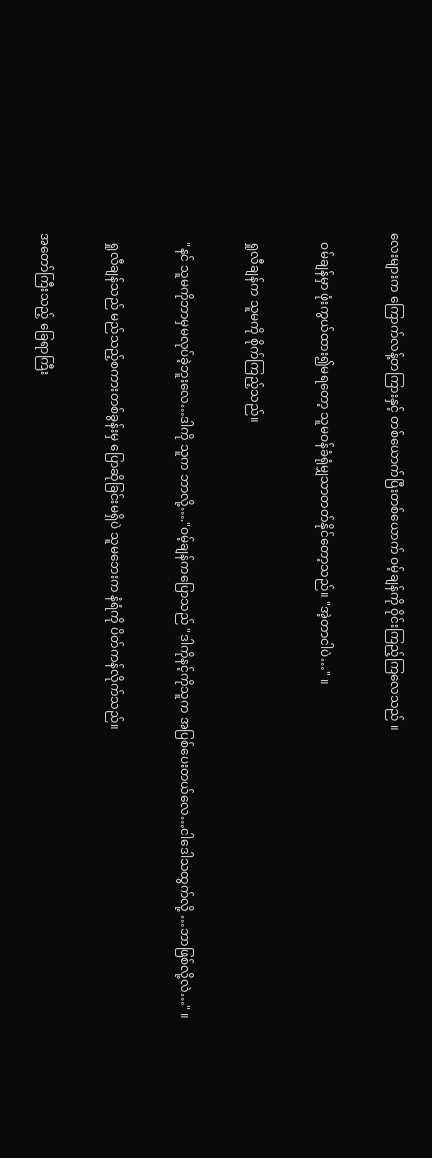လေးများက ကြောက်လန့်တကြားနှင့် တစ်ယောက်ပြီးတစ်ယောက် ဝမ့်ချန်ကို ဝိုင်းကြည့်ကြလေသည် ။


   ဝမ်ချန်မှာ ဖုံးကွယ်ထား၍မရတော့ သူမဝန်ခံရုံမျှသာတတ်နိုင်တော့သည်။ "အဲ့တာငါပဲ…" ။


   ရှုလီချန်က သူမကို စိုက်ကြည့်သည်။


   "နင် သူမကိုဘာမှမလုပ်ခဲ့ဘူးလေ…ဒါကို သူက ဘာလို့…."ဝမ့်ချန်ကပြောသည် "ဒါကိုနင့်ကိုသူက အပြစ်ပေးတယ်လေ…ငါဒေါသထွက်လို့ …ဘာဖြစ်လို့လဲ…" ။


   ရှုလီချန်သည် မည်သည့်စကားတစ်ခွန်းမှ ပြောဆိုခြင်းမရှိပဲ သူမဘေးက နံရံကို ပိတ်ကန်လိုက်သည်။


အတော်ကြီးသည့် ခြေရာကြီး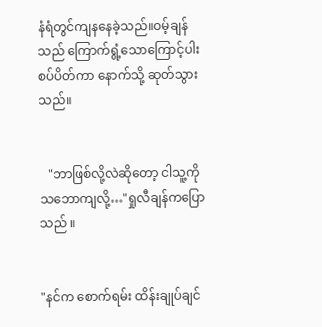နံရံတွင်ကျနနေခဲ့သည်။ဝမ့်ချန်သည် ကြောက်ရွံ့သောကြောင့်ပါးစပ်ပိတ်ကာ နောက်သို့ ဆုတ်သွားသည်။


   "ဘာဖြစ်လို့လဲဆိုတော့ ငါသူ့ကိုသဘောကျလို့…"ရှုလီချန်ကပြောသည် ။


"နင်က စောက်ရမ်း ထိန်းချုပ်ချင်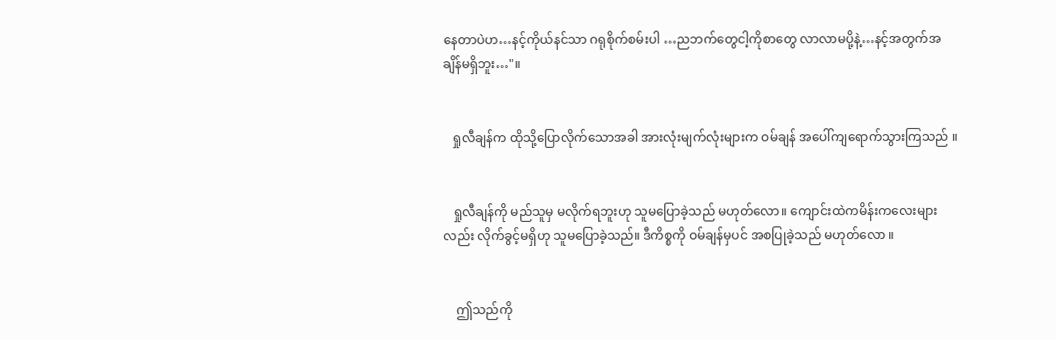နေတာပဲဟ…နင့်ကိုယ်နင်သာ ဂရုစိုက်စမ်းပါ …ညဘက်တွေငါ့ကိုစာတွေ လာလာမပို့နဲ့…နင့်အတွက်အချိန်မရှိဘူး…"။


   ရှုလီချန်က ထိုသို့ပြောလိုက်သောအခါ အားလုံးမျက်လုံးများက ဝမ်ချန် အပေါ်ကျရောက်သွားကြသည် ။


   ရှုလီချန်ကို မည်သူမှ မလိုက်ရဘူးဟု သူမပြောခဲ့သည် မဟုတ်လော။ ကျောင်းထဲကမိန်းကလေးများလည်း လိုက်ခွင့်မရှိဟု သူမပြောခဲ့သည်။ ဒီကိစ္စကို ဝမ်ချန်မှပင် အစပြုခဲ့သည် မဟုတ်လော ။


    ဤသည်ကို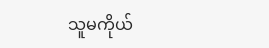သူမကိုယ်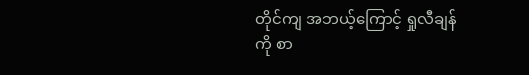တိုင်ကျ အဘယ့်ကြောင့် ရှုလီချန် ကို စာ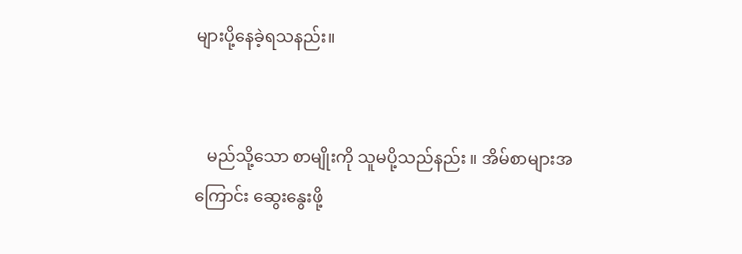များပို့နေခဲ့ရသနည်း။


   မည်သို့သော စာမျိုးကို သူမပို့သည်နည်း ။ အိမ်စာများအကြောင်း ဆွေးနွေးဖို့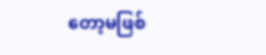တော့မဖြစ်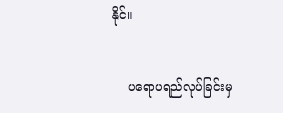နိုင်။


    ပရောပရည်လုပ်ခြင်းမှ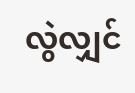လွဲလျှင်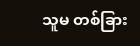သူမ တစ်ခြား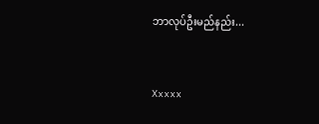ဘာလုပ်ဦးမည်နည်း...


Xxxxx